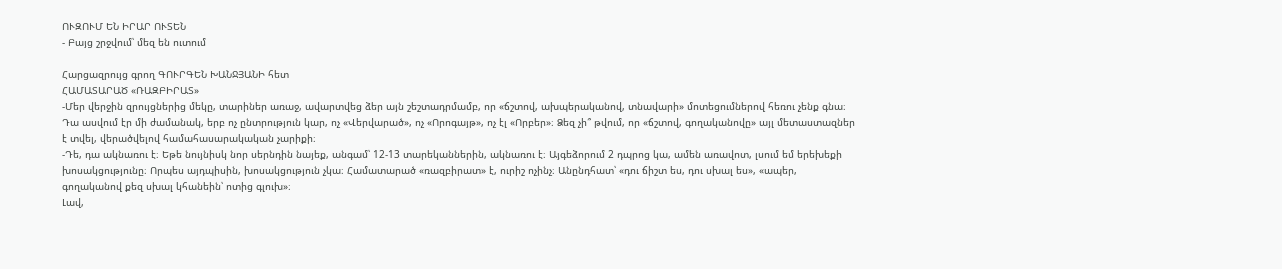ՈՒԶՈՒՄ ԵՆ ԻՐԱՐ ՈՒՏԵՆ
- Բայց շրջվում՝ մեզ են ուտում

Հարցազրույց գրող ԳՈՒՐԳԵՆ ԽԱՆՋՅԱՆԻ հետ
ՀԱՄԱՏԱՐԱԾ «ՌԱԶԲԻՐԱՏ»
-Մեր վերջին զրույցներից մեկը, տարիներ առաջ, ավարտվեց ձեր այն շեշտադրմամբ, որ «ճշտով, ախպերականով, տնավարի» մոտեցումներով հեռու չենք գնա։ Դա ասվում էր մի ժամանակ, երբ ոչ ընտրություն կար, ոչ «Վերվարած», ոչ «Որոգայթ», ոչ էլ «Որբեր»։ Ձեզ չի՞ թվում, որ «ճշտով, գողականովը» այլ մետաստազներ է տվել, վերածվելով համահասարակական չարիքի։
-Դե, դա ակնառու է։ Եթե նույնիսկ նոր սերնդին նայեք, անգամ՝ 12-13 տարեկաններին, ակնառու է։ Այգեձորում 2 դպրոց կա, ամեն առավոտ, լսում եմ երեխեքի խոսակցությունը։ Որպես այդպիսին, խոսակցություն չկա։ Համատարած «ռազբիրատ» է, ուրիշ ոչինչ։ Անընդհատ՝ «դու ճիշտ ես, դու սխալ ես», «ապեր, գողականով քեզ սխալ կհանեին՝ ոտից գլուխ»։
Լավ,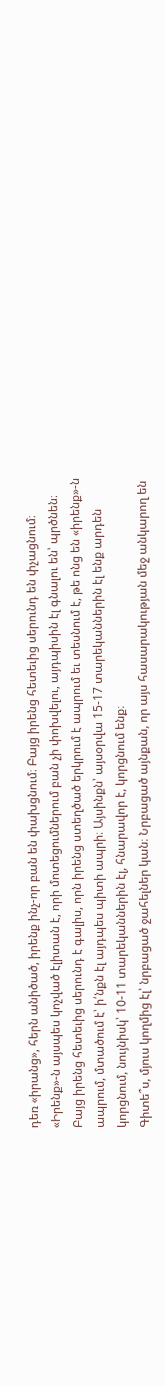դեռ «իրանց», հերն անիծած, իրենք ինչ-որ բան են փախցնում։ Բայց իրենց հետեւից սերունդ են փչացնում։ «Իրենք»-ն այսպես կոչված էլիտան է, որի մոտեցումներում բան չի փոխվելու, այդպիսին էլ գնալու են՝ պրծնեն։ Բայց իրենց հետեւից սերունդ է գալիս, որն իրենց ստեղծած երկրում է ապրում եւ տեսնում է, թե ոնց են «իրենք»-ն ապրում, մտածում է՝ ի՛նքն էլ այդպես պիտի ապրի։ Այսինքն՝ այսօրվա 15-17 տարեկաններին էլ ենք արդեն կորցնում, նույնիսկ՝ 10-11 տարեկաններին էլ, հնարավոր է, կորցնում ենք։
Գիտե՞ս, մյուս կողմից էլ՝ նրբացած ջահելներ կան։ Նրբացած այնքան, որ այս հասարակության մեջ անկարող են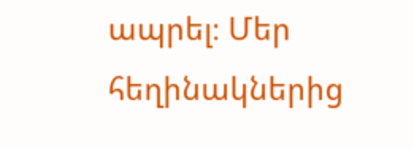ապրել։ Մեր հեղինակներից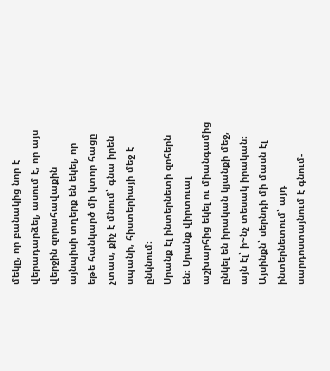մեկը, որ բանակից նոր է վերադարձել, ասում է, որ այս վերջին զորահավաքին այնպիսի տղերք են եկել, որ եթե հանկարծ մի կտոր հացը չտաս, քիչ է մնում՝ գնա իրեն սպանի, հիստերիայի մեջ է ընկնում։
Սրանք էլ ինտերնետի զոհերն են։ Սրանք վիրտուալ աշխարհից եկել ու միանգամից ընկել են իրական կյանքի մեջ, այն էլ՝ ի~նչ տեսակ իրական։ Այսինքն՝ սերնդի մի մասն էլ ինտերնետում՝ այդ սարդոստայնում է գնում-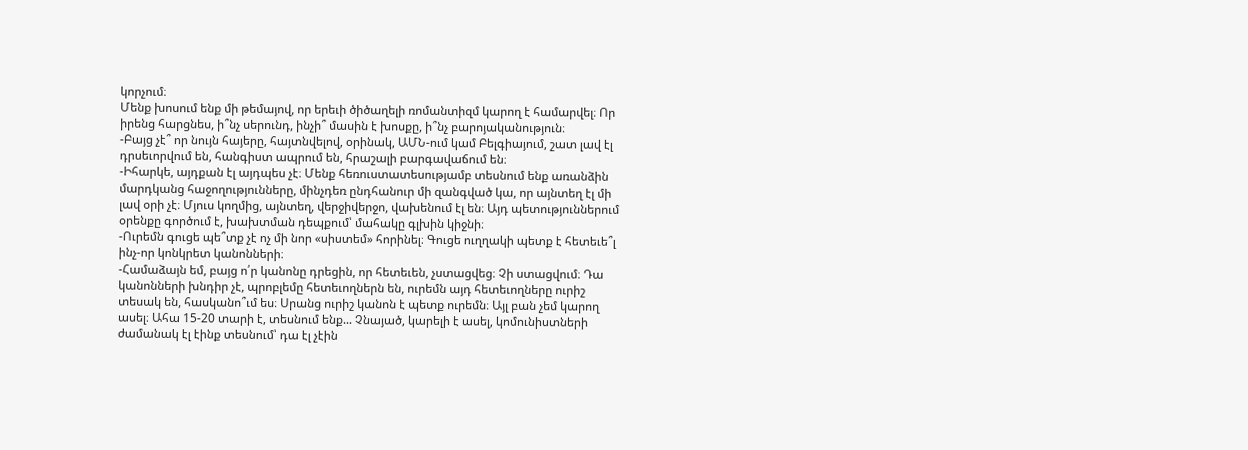կորչում։
Մենք խոսում ենք մի թեմայով, որ երեւի ծիծաղելի ռոմանտիզմ կարող է համարվել։ Որ իրենց հարցնես, ի՞նչ սերունդ, ինչի՞ մասին է խոսքը, ի՞նչ բարոյականություն։
-Բայց չէ՞ որ նույն հայերը, հայտնվելով, օրինակ, ԱՄՆ-ում կամ Բելգիայում, շատ լավ էլ դրսեւորվում են, հանգիստ ապրում են, հրաշալի բարգավաճում են։
-Իհարկե, այդքան էլ այդպես չէ։ Մենք հեռուստատեսությամբ տեսնում ենք առանձին մարդկանց հաջողությունները, մինչդեռ ընդհանուր մի զանգված կա, որ այնտեղ էլ մի լավ օրի չէ։ Մյուս կողմից, այնտեղ, վերջիվերջո, վախենում էլ են։ Այդ պետություններում օրենքը գործում է, խախտման դեպքում՝ մահակը գլխին կիջնի։
-Ուրեմն գուցե պե՞տք չէ ոչ մի նոր «սիստեմ» հորինել։ Գուցե ուղղակի պետք է հետեւե՞լ ինչ-որ կոնկրետ կանոնների։
-Համաձայն եմ, բայց ո՛ր կանոնը դրեցին, որ հետեւեն, չստացվեց։ Չի ստացվում։ Դա կանոնների խնդիր չէ, պրոբլեմը հետեւողներն են, ուրեմն այդ հետեւողները ուրիշ տեսակ են, հասկանո՞ւմ ես։ Սրանց ուրիշ կանոն է պետք ուրեմն։ Այլ բան չեմ կարող ասել։ Ահա 15-20 տարի է, տեսնում ենք... Չնայած, կարելի է ասել, կոմունիստների ժամանակ էլ էինք տեսնում՝ դա էլ չէին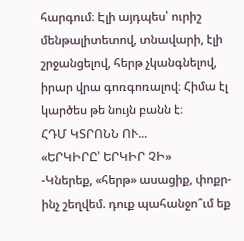հարգում։ Էլի այդպես՝ ուրիշ մենթալիտետով, տնավարի, էլի շրջանցելով, հերթ չկանգնելով, իրար վրա գոռգոռալով։ Հիմա էլ կարծես թե նույն բանն է։
ՀԴՄ ԿՏՐՈՆՆ ՈՒ...
«ԵՐԿԻՐԸ՝ ԵՐԿԻՐ ՉԻ»
-Կներեք, «հերթ» ասացիք, փոքր-ինչ շեղվեմ. դուք պահանջո՞ւմ եք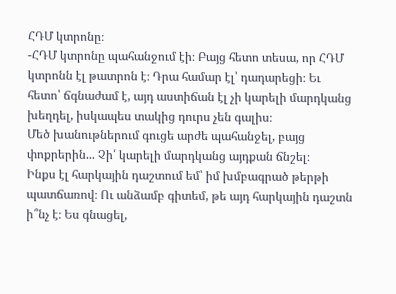ՀԴՄ կտրոնը։
-ՀԴՄ կտրոնը պահանջում էի։ Բայց հետո տեսա, որ ՀԴՄ կտրոնն էլ թատրոն է։ Դրա համար էլ՝ դադարեցի։ Եւ հետո՝ ճգնաժամ է, այդ աստիճան էլ չի կարելի մարդկանց խեղդել, իսկապես տակից դուրս չեն գալիս։
Մեծ խանութներում գուցե արժե պահանջել, բայց փոքրերին... Չի՛ կարելի մարդկանց այդքան ճնշել։
Ինքս էլ հարկային դաշտում եմ՝ իմ խմբագրած թերթի պատճառով։ Ու անձամբ գիտեմ, թե այդ հարկային դաշտն ի՞նչ է։ Ես գնացել,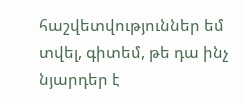հաշվետվություններ եմ տվել, գիտեմ, թե դա ինչ նյարդեր է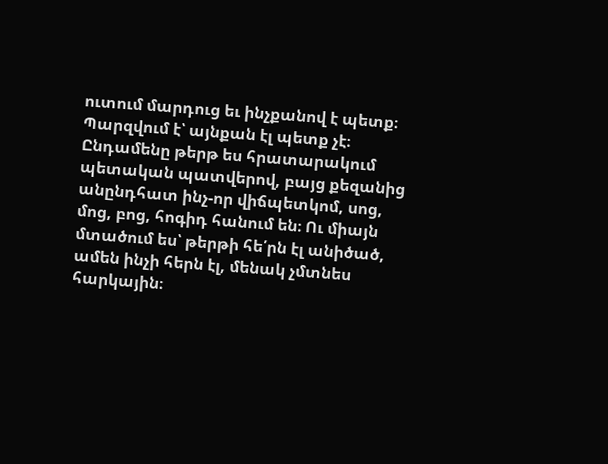ուտում մարդուց եւ ինչքանով է պետք։ Պարզվում է՝ այնքան էլ պետք չէ։ Ընդամենը թերթ ես հրատարակում պետական պատվերով, բայց քեզանից անընդհատ ինչ-որ վիճպետկոմ, սոց, մոց, բոց, հոգիդ հանում են։ Ու միայն մտածում ես՝ թերթի հե՛րն էլ անիծած, ամեն ինչի հերն էլ, մենակ չմտնես հարկային։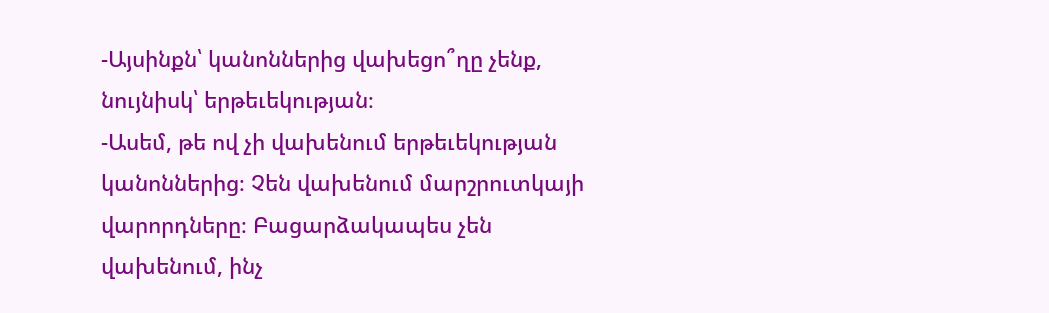-Այսինքն՝ կանոններից վախեցո՞ղը չենք, նույնիսկ՝ երթեւեկության։
-Ասեմ, թե ով չի վախենում երթեւեկության կանոններից։ Չեն վախենում մարշրուտկայի վարորդները։ Բացարձակապես չեն վախենում, ինչ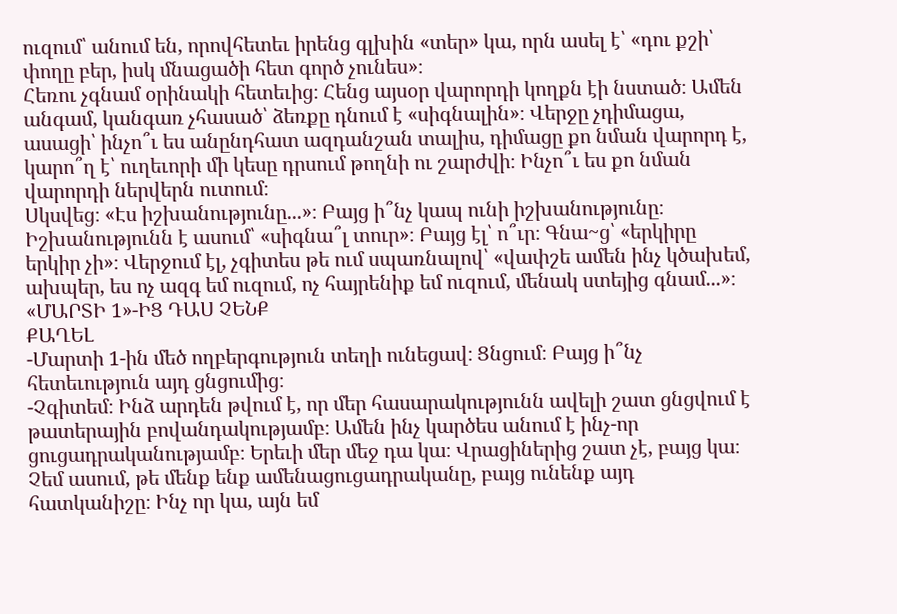ուզում՝ անում են, որովհետեւ իրենց գլխին «տեր» կա, որն ասել է՝ «դու քշի՝ փողը բեր, իսկ մնացածի հետ գործ չունես»։
Հեռու չգնամ օրինակի հետեւից։ Հենց այսօր վարորդի կողքն էի նստած։ Ամեն անգամ, կանգառ չհասած՝ ձեռքը դնում է «սիգնալին»։ Վերջը չդիմացա, ասացի՝ ինչո՞ւ ես անընդհատ ազդանշան տալիս, դիմացը քո նման վարորդ է, կարո՞ղ է՝ ուղեւորի մի կեսը դրսում թողնի ու շարժվի։ Ինչո՞ւ ես քո նման վարորդի ներվերն ուտում։
Սկսվեց։ «Էս իշխանությունը...»։ Բայց ի՞նչ կապ ունի իշխանությունը։ Իշխանությունն է ասում՝ «սիգնա՞լ տուր»։ Բայց էլ՝ ո՞ւր։ Գնա~ց՝ «երկիրը երկիր չի»։ Վերջում էլ, չգիտես թե ում սպառնալով՝ «վափշե ամեն ինչ կծախեմ, ախպեր, ես ոչ ազգ եմ ուզում, ոչ հայրենիք եմ ուզում, մենակ ստեյից գնամ...»։
«ՄԱՐՏԻ 1»-ԻՑ ԴԱՍ ՉԵՆՔ
ՔԱՂԵԼ
-Մարտի 1-ին մեծ ողբերգություն տեղի ունեցավ։ Ցնցում։ Բայց ի՞նչ հետեւություն այդ ցնցումից։
-Չգիտեմ։ Ինձ արդեն թվում է, որ մեր հասարակությունն ավելի շատ ցնցվում է թատերային բովանդակությամբ։ Ամեն ինչ կարծես անում է ինչ-որ ցուցադրականությամբ։ Երեւի մեր մեջ դա կա։ Վրացիներից շատ չէ, բայց կա։ Չեմ ասում, թե մենք ենք ամենացուցադրականը, բայց ունենք այդ հատկանիշը։ Ինչ որ կա, այն եմ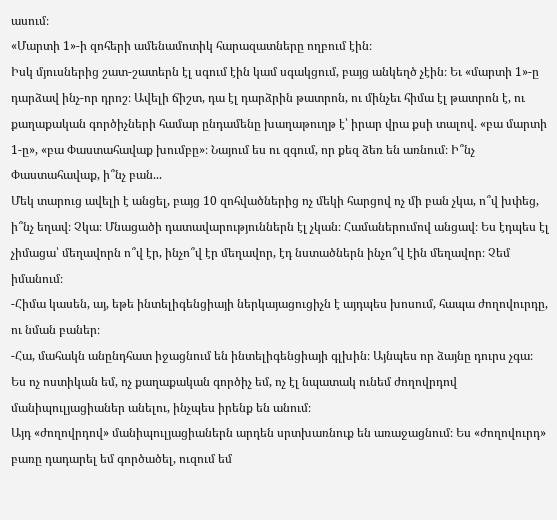ասում։
«Մարտի 1»-ի զոհերի ամենամոտիկ հարազատները ողբում էին։
Իսկ մյուսներից շատ-շատերն էլ սգում էին կամ սգակցում, բայց անկեղծ չէին։ Եւ «մարտի 1»-ը դարձավ ինչ-որ դրոշ։ Ավելի ճիշտ, դա էլ դարձրին թատրոն, ու մինչեւ հիմա էլ թատրոն է, ու քաղաքական գործիչների համար ընդամենը խաղաթուղթ է՝ իրար վրա քսի տալով. «բա մարտի 1-ը», «բա Փաստահավաք խումբը»։ Նայում ես ու զգում, որ քեզ ձեռ են առնում։ Ի՞նչ Փաստահավաք, ի՞նչ բան...
Մեկ տարուց ավելի է անցել, բայց 10 զոհվածներից ոչ մեկի հարցով ոչ մի բան չկա, ո՞վ խփեց, ի՞նչ եղավ։ Չկա։ Մնացածի դատավարություններն էլ չկան։ Համաներումով անցավ։ Ես էդպես էլ չիմացա՝ մեղավորն ո՞վ էր, ինչո՞վ էր մեղավոր, էդ նստածներն ինչո՞վ էին մեղավոր։ Չեմ իմանում։
-Հիմա կասեն, այ, եթե ինտելիգենցիայի ներկայացուցիչն է այդպես խոսում, հապա ժողովուրդը, ու նման բաներ։
-Հա, մահակն անընդհատ իջացնում են ինտելիգենցիայի գլխին։ Այնպես որ ձայնը դուրս չգա։
Ես ոչ ոստիկան եմ, ոչ քաղաքական գործիչ եմ, ոչ էլ նպատակ ունեմ ժողովրդով մանիպուլյացիաներ անելու, ինչպես իրենք են անում։
Այդ «ժողովրդով» մանիպուլյացիաներն արդեն սրտխառնուք են առաջացնում։ Ես «ժողովուրդ» բառը դադարել եմ գործածել, ուզում եմ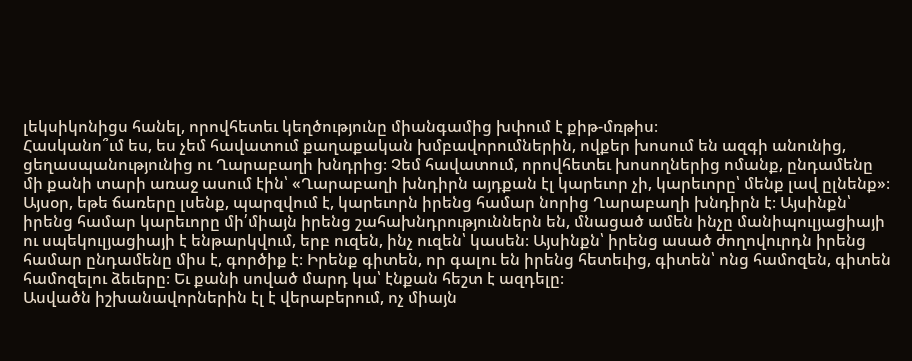լեկսիկոնիցս հանել, որովհետեւ կեղծությունը միանգամից խփում է քիթ-մռթիս։
Հասկանո՞ւմ ես, ես չեմ հավատում քաղաքական խմբավորումներին, ովքեր խոսում են ազգի անունից, ցեղասպանությունից ու Ղարաբաղի խնդրից։ Չեմ հավատում, որովհետեւ խոսողներից ոմանք, ընդամենը մի քանի տարի առաջ ասում էին՝ «Ղարաբաղի խնդիրն այդքան էլ կարեւոր չի, կարեւորը՝ մենք լավ ըլնենք»։
Այսօր, եթե ճառերը լսենք, պարզվում է, կարեւորն իրենց համար նորից Ղարաբաղի խնդիրն է։ Այսինքն՝ իրենց համար կարեւորը մի՛միայն իրենց շահախնդրություններն են, մնացած ամեն ինչը մանիպուլյացիայի ու սպեկուլյացիայի է ենթարկվում, երբ ուզեն, ինչ ուզեն՝ կասեն։ Այսինքն՝ իրենց ասած ժողովուրդն իրենց համար ընդամենը միս է, գործիք է։ Իրենք գիտեն, որ գալու են իրենց հետեւից, գիտեն՝ ոնց համոզեն, գիտեն համոզելու ձեւերը։ Եւ քանի սոված մարդ կա՝ էնքան հեշտ է ազդելը։
Ասվածն իշխանավորներին էլ է վերաբերում, ոչ միայն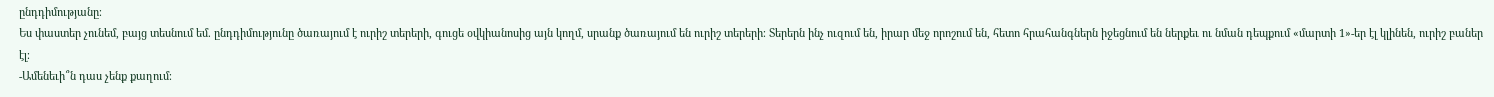ընդդիմությանը։
Ես փաստեր չունեմ, բայց տեսնում եմ. ընդդիմությունը ծառայում է ուրիշ տերերի, գուցե օվկիանոսից այն կողմ, սրանք ծառայում են ուրիշ տերերի։ Տերերն ինչ ուզում են, իրար մեջ որոշում են, հետո հրահանգներն իջեցնում են ներքեւ ու նման դեպքում «մարտի 1»-եր էլ կլինեն, ուրիշ բաներ էլ։
-Ամենեւի՞ն դաս չենք քաղում։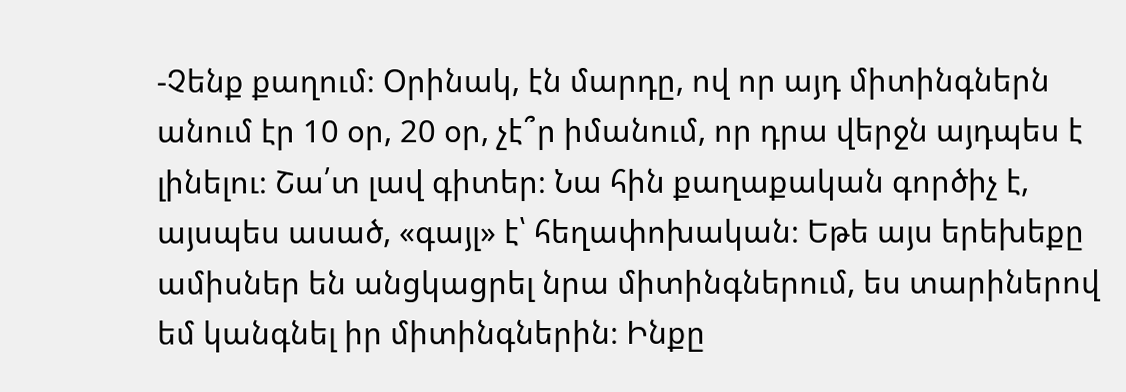-Չենք քաղում։ Օրինակ, էն մարդը, ով որ այդ միտինգներն անում էր 10 օր, 20 օր, չէ՞ր իմանում, որ դրա վերջն այդպես է լինելու։ Շա՛տ լավ գիտեր։ Նա հին քաղաքական գործիչ է, այսպես ասած, «գայլ» է՝ հեղափոխական։ Եթե այս երեխեքը ամիսներ են անցկացրել նրա միտինգներում, ես տարիներով եմ կանգնել իր միտինգներին։ Ինքը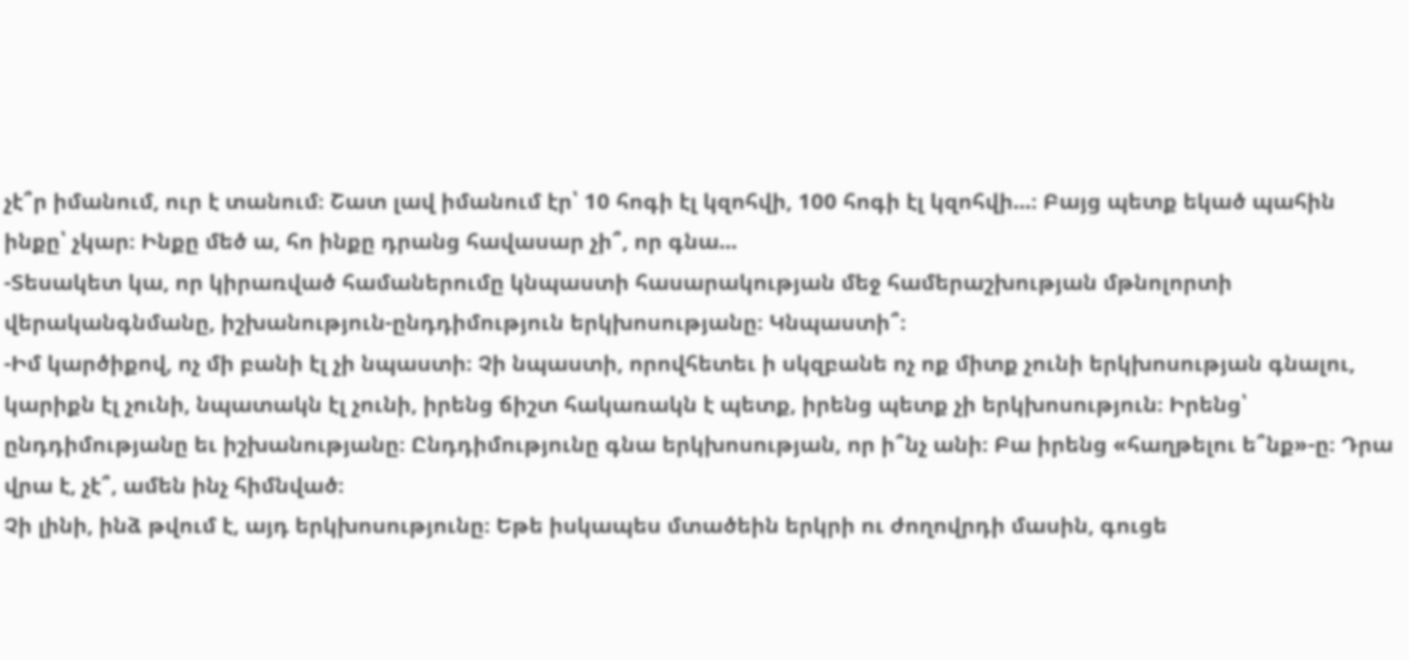չէ՞ր իմանում, ուր է տանում։ Շատ լավ իմանում էր՝ 10 հոգի էլ կզոհվի, 100 հոգի էլ կզոհվի...։ Բայց պետք եկած պահին ինքը՝ չկար։ Ինքը մեծ ա, հո ինքը դրանց հավասար չի՞, որ գնա...
-Տեսակետ կա, որ կիրառված համաներումը կնպաստի հասարակության մեջ համերաշխության մթնոլորտի վերականգնմանը, իշխանություն-ընդդիմություն երկխոսությանը։ Կնպաստի՞։
-Իմ կարծիքով, ոչ մի բանի էլ չի նպաստի։ Չի նպաստի, որովհետեւ ի սկզբանե ոչ ոք միտք չունի երկխոսության գնալու, կարիքն էլ չունի, նպատակն էլ չունի, իրենց ճիշտ հակառակն է պետք, իրենց պետք չի երկխոսություն։ Իրենց՝ ընդդիմությանը եւ իշխանությանը։ Ընդդիմությունը գնա երկխոսության, որ ի՞նչ անի։ Բա իրենց «հաղթելու ե՞նք»-ը։ Դրա վրա է, չէ՞, ամեն ինչ հիմնված։
Չի լինի, ինձ թվում է, այդ երկխոսությունը։ Եթե իսկապես մտածեին երկրի ու ժողովրդի մասին, գուցե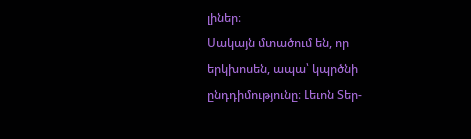լիներ։
Սակայն մտածում են, որ երկխոսեն, ապա՝ կպրծնի ընդդիմությունը։ Լեւոն Տեր-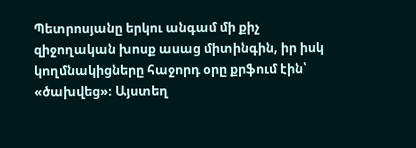Պետրոսյանը երկու անգամ մի քիչ զիջողական խոսք ասաց միտինգին, իր իսկ կողմնակիցները հաջորդ օրը քրֆում էին՝ «ծախվեց»։ Այստեղ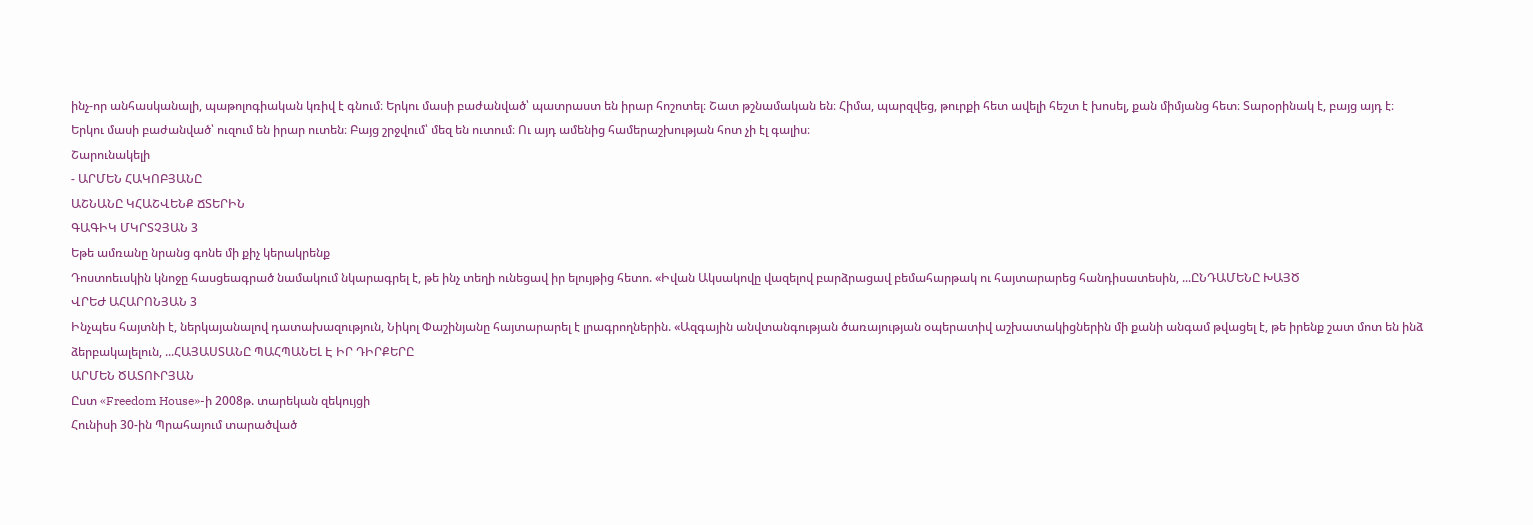ինչ-որ անհասկանալի, պաթոլոգիական կռիվ է գնում։ Երկու մասի բաժանված՝ պատրաստ են իրար հոշոտել։ Շատ թշնամական են։ Հիմա, պարզվեց, թուրքի հետ ավելի հեշտ է խոսել, քան միմյանց հետ։ Տարօրինակ է, բայց այդ է։
Երկու մասի բաժանված՝ ուզում են իրար ուտեն։ Բայց շրջվում՝ մեզ են ուտում։ Ու այդ ամենից համերաշխության հոտ չի էլ գալիս։
Շարունակելի
- ԱՐՄԵՆ ՀԱԿՈԲՅԱՆԸ
ԱՇՆԱՆԸ ԿՀԱՇՎԵՆՔ ՃՏԵՐԻՆ
ԳԱԳԻԿ ՄԿՐՏՉՅԱՆ 3
Եթե ամռանը նրանց գոնե մի քիչ կերակրենք
Դոստոեւսկին կնոջը հասցեագրած նամակում նկարագրել է, թե ինչ տեղի ունեցավ իր ելույթից հետո. «Իվան Ակսակովը վազելով բարձրացավ բեմահարթակ ու հայտարարեց հանդիսատեսին, ...ԸՆԴԱՄԵՆԸ ԽԱՅԾ
ՎՐԵԺ ԱՀԱՐՈՆՅԱՆ 3
Ինչպես հայտնի է, ներկայանալով դատախազություն, Նիկոլ Փաշինյանը հայտարարել է լրագրողներին. «Ազգային անվտանգության ծառայության օպերատիվ աշխատակիցներին մի քանի անգամ թվացել է, թե իրենք շատ մոտ են ինձ ձերբակալելուն, ...ՀԱՅԱՍՏԱՆԸ ՊԱՀՊԱՆԵԼ Է ԻՐ ԴԻՐՔԵՐԸ
ԱՐՄԵՆ ԾԱՏՈՒՐՅԱՆ
Ըստ «Freedom House»-ի 2008թ. տարեկան զեկույցի
Հունիսի 30-ին Պրահայում տարածված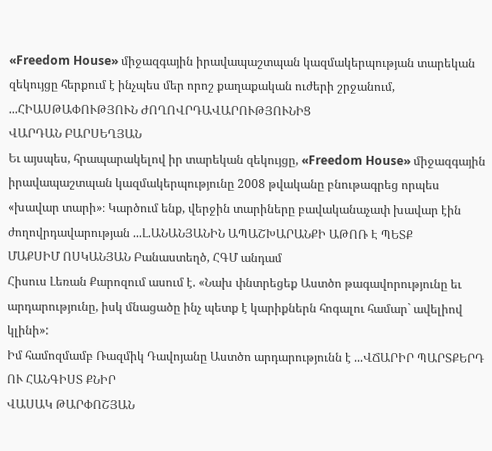«Freedom House» միջազգային իրավապաշտպան կազմակերպության տարեկան զեկույցը հերքում է ինչպես մեր որոշ քաղաքական ուժերի շրջանում, ...ՀԻԱՍԹԱՓՈՒԹՅՈՒՆ ԺՈՂՈՎՐԴԱՎԱՐՈՒԹՅՈՒՆԻՑ
ՎԱՐԴԱՆ ԲԱՐՍԵՂՅԱՆ
Եւ այսպես, հրապարակելով իր տարեկան զեկույցը, «Freedom House» միջազգային իրավապաշտպան կազմակերպությունը 2008 թվականը բնութագրեց որպես «խավար տարի»։ Կարծում ենք, վերջին տարիները բավականաչափ խավար էին ժողովրդավարության ...Լ.ԱՆԱՆՅԱՆԻՆ ԱՊԱՇԽԱՐԱՆՔԻ ԱԹՈՌ Է ՊԵՏՔ
ՄԱՔՍԻՄ ՈՍԿԱՆՅԱՆ Բանաստեղծ, ՀԳՄ անդամ
Հիսուս Լեռան Քարոզում ասում է. «Նախ փնտրեցեք Աստծո թագավորությունը եւ արդարությունը, իսկ մնացածը ինչ պետք է կարիքներն հոգալու համար` ավելիով կլինի»:
Իմ համոզմամբ Ռազմիկ Դավոյանը Աստծո արդարությունն է ...ՎՃԱՐԻՐ ՊԱՐՏՔԵՐԴ ՈՒ ՀԱՆԳԻՍՏ ՔՆԻՐ
ՎԱՍԱԿ ԹԱՐՓՈՇՅԱՆ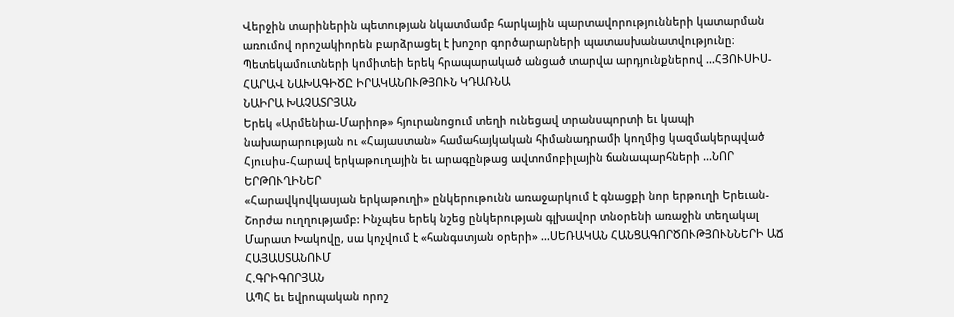Վերջին տարիներին պետության նկատմամբ հարկային պարտավորությունների կատարման առումով որոշակիորեն բարձրացել է խոշոր գործարարների պատասխանատվությունը։ Պետեկամուտների կոմիտեի երեկ հրապարակած անցած տարվա արդյունքներով ...ՀՅՈՒՍԻՍ-ՀԱՐԱՎ ՆԱԽԱԳԻԾԸ ԻՐԱԿԱՆՈՒԹՅՈՒՆ ԿԴԱՌՆԱ
ՆԱԻՐԱ ԽԱՉԱՏՐՅԱՆ
Երեկ «Արմենիա-Մարիոթ» հյուրանոցում տեղի ունեցավ տրանսպորտի եւ կապի նախարարության ու «Հայաստան» համահայկական հիմանադրամի կողմից կազմակերպված Հյուսիս-Հարավ երկաթուղային եւ արագընթաց ավտոմոբիլային ճանապարհների ...ՆՈՐ ԵՐԹՈՒՂԻՆԵՐ
«Հարավկովկասյան երկաթուղի» ընկերութունն առաջարկում է գնացքի նոր երթուղի Երեւան-Շորժա ուղղությամբ: Ինչպես երեկ նշեց ընկերության գլխավոր տնօրենի առաջին տեղակալ Մարատ Խակովը, սա կոչվում է «հանգստյան օրերի» ...ՍԵՌԱԿԱՆ ՀԱՆՑԱԳՈՐԾՈՒԹՅՈՒՆՆԵՐԻ ԱՃ ՀԱՅԱՍՏԱՆՈՒՄ
Հ.ԳՐԻԳՈՐՅԱՆ
ԱՊՀ եւ եվրոպական որոշ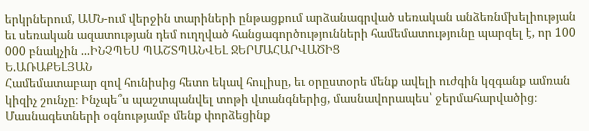երկրներում, ԱՄՆ-ում վերջին տարիների ընթացքում արձանագրված սեռական անձեռնմխելիության եւ սեռական ազատության դեմ ուղղված հանցագործությունների համեմատությունը պարզել է, որ 100 000 բնակչին ...ԻՆՉՊԵՍ ՊԱՇՏՊԱՆՎԵԼ ՋԵՐՄԱՀԱՐՎԱԾԻՑ
Ե.ԱՌԱՔԵԼՅԱՆ
Համեմատաբար զով հունիսից հետո եկավ հուլիսը, եւ օրըստօրե մենք ավելի ուժգին կզգանք ամռան կիզիչ շունչը։ Ինչպե՞ս պաշտպանվել տոթի վտանգներից, մասնավորապես՝ ջերմահարվածից։ Մասնագետների օգնությամբ մենք փորձեցինք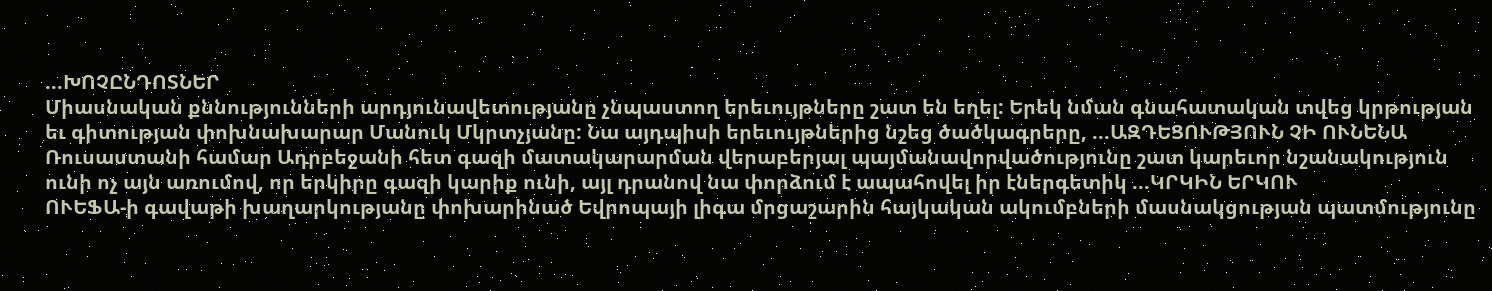...ԽՈՉԸՆԴՈՏՆԵՐ
Միասնական քննությունների արդյունավետությանը չնպաստող երեւույթները շատ են եղել: Երեկ նման գնահատական տվեց կրթության եւ գիտության փոխնախարար Մանուկ Մկրտչյանը: Նա այդպիսի երեւույթներից նշեց ծածկագրերը, ...ԱԶԴԵՑՈՒԹՅՈՒՆ ՉԻ ՈՒՆԵՆԱ
Ռուսաստանի համար Ադրբեջանի հետ գազի մատակարարման վերաբերյալ պայմանավորվածությունը շատ կարեւոր նշանակություն ունի ոչ այն առումով, որ երկիրը գազի կարիք ունի, այլ դրանով նա փորձում է ապահովել իր էներգետիկ ...ԿՐԿԻՆ ԵՐԿՈՒ
ՈՒԵՖԱ-ի գավաթի խաղարկությանը փոխարինած Եվրոպայի լիգա մրցաշարին հայկական ակումբների մասնակցության պատմությունը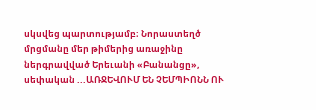սկսվեց պարտությամբ։ Նորաստեղծ մրցմանը մեր թիմերից առաջինը ներգրավված Երեւանի «Բանանցը», սեփական ...ԱՌՋԵՎՈՒՄ ԵՆ ՉԵՄՊԻՈՆՆ ՈՒ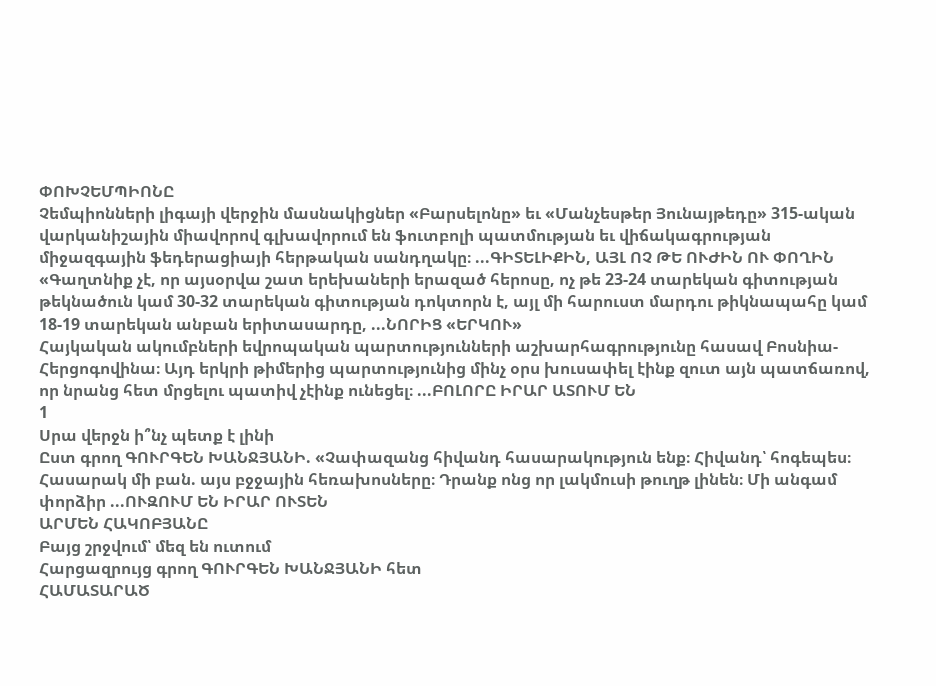ՓՈԽՉԵՄՊԻՈՆԸ
Չեմպիոնների լիգայի վերջին մասնակիցներ «Բարսելոնը» եւ «Մանչեսթեր Յունայթեդը» 315-ական վարկանիշային միավորով գլխավորում են ֆուտբոլի պատմության եւ վիճակագրության միջազգային ֆեդերացիայի հերթական սանդղակը։ ...ԳԻՏԵԼԻՔԻՆ, ԱՅԼ ՈՉ ԹԵ ՈՒԺԻՆ ՈՒ ՓՈՂԻՆ
«Գաղտնիք չէ, որ այսօրվա շատ երեխաների երազած հերոսը, ոչ թե 23-24 տարեկան գիտության թեկնածուն կամ 30-32 տարեկան գիտության դոկտորն է, այլ մի հարուստ մարդու թիկնապահը կամ 18-19 տարեկան անբան երիտասարդը, ...ՆՈՐԻՑ «ԵՐԿՈՒ»
Հայկական ակումբների եվրոպական պարտությունների աշխարհագրությունը հասավ Բոսնիա-Հերցոգովինա։ Այդ երկրի թիմերից պարտությունից մինչ օրս խուսափել էինք զուտ այն պատճառով, որ նրանց հետ մրցելու պատիվ չէինք ունեցել։ ...ԲՈԼՈՐԸ ԻՐԱՐ ԱՏՈՒՄ ԵՆ
1
Սրա վերջն ի՞նչ պետք է լինի
Ըստ գրող ԳՈՒՐԳԵՆ ԽԱՆՋՅԱՆԻ. «Չափազանց հիվանդ հասարակություն ենք։ Հիվանդ՝ հոգեպես։ Հասարակ մի բան. այս բջջային հեռախոսները։ Դրանք ոնց որ լակմուսի թուղթ լինեն։ Մի անգամ փորձիր ...ՈՒԶՈՒՄ ԵՆ ԻՐԱՐ ՈՒՏԵՆ
ԱՐՄԵՆ ՀԱԿՈԲՅԱՆԸ
Բայց շրջվում՝ մեզ են ուտում
Հարցազրույց գրող ԳՈՒՐԳԵՆ ԽԱՆՋՅԱՆԻ հետ
ՀԱՄԱՏԱՐԱԾ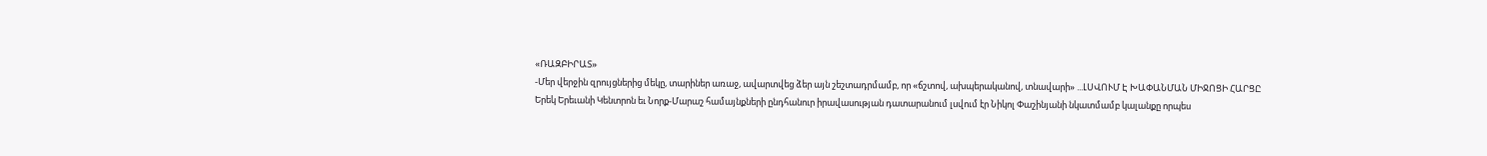«ՌԱԶԲԻՐԱՏ»
-Մեր վերջին զրույցներից մեկը, տարիներ առաջ, ավարտվեց ձեր այն շեշտադրմամբ, որ «ճշտով, ախպերականով, տնավարի» ...ԼՍՎՈՒՄ Է ԽԱՓԱՆՄԱՆ ՄԻՋՈՑԻ ՀԱՐՑԸ
Երեկ Երեւանի Կենտրոն եւ Նորք-Մարաշ համայնքների ընդհանուր իրավասության դատարանում լսվում էր Նիկոլ Փաշինյանի նկատմամբ կալանքը որպես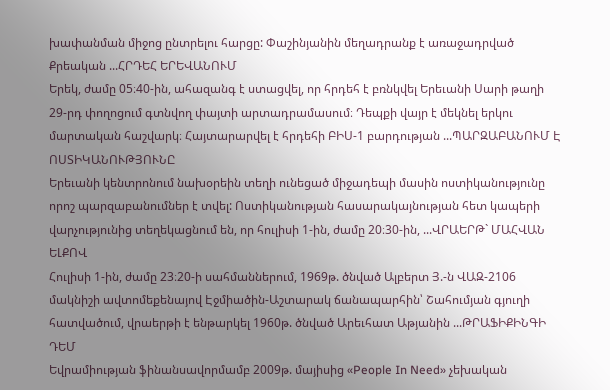խափանման միջոց ընտրելու հարցը: Փաշինյանին մեղադրանք է առաջադրված Քրեական ...ՀՐԴԵՀ ԵՐԵՎԱՆՈՒՄ
Երեկ, ժամը 05։40-ին, ահազանգ է ստացվել, որ հրդեհ է բռնկվել Երեւանի Սարի թաղի 29-րդ փողոցում գտնվող փայտի արտադրամասում։ Դեպքի վայր է մեկնել երկու մարտական հաշվարկ։ Հայտարարվել է հրդեհի ԲԻՍ-1 բարդության ...ՊԱՐԶԱԲԱՆՈՒՄ Է ՈՍՏԻԿԱՆՈՒԹՅՈՒՆԸ
Երեւանի կենտրոնում նախօրեին տեղի ունեցած միջադեպի մասին ոստիկանությունը որոշ պարզաբանումներ է տվել: Ոստիկանության հասարակայնության հետ կապերի վարչությունից տեղեկացնում են, որ հուլիսի 1-ին, ժամը 20։30-ին, ...ՎՐԱԵՐԹ` ՄԱՀՎԱՆ ԵԼՔՈՎ
Հուլիսի 1-ին, ժամը 23։20-ի սահմաններում, 1969թ. ծնված Ալբերտ Յ.-ն ՎԱԶ-2106 մակնիշի ավտոմեքենայով Էջմիածին-Աշտարակ ճանապարհին՝ Շահումյան գյուղի հատվածում, վրաերթի է ենթարկել 1960թ. ծնված Արեւհատ Աթյանին ...ԹՐԱՖԻՔԻՆԳԻ ԴԵՄ
Եվրամիության ֆինանսավորմամբ 2009թ. մայիսից «People In Need» չեխական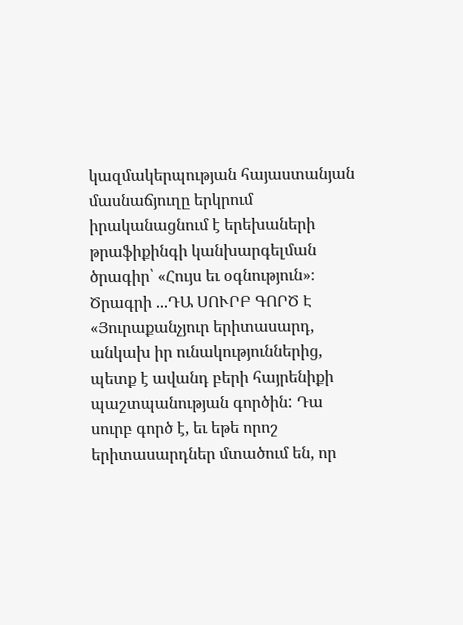կազմակերպության հայաստանյան մասնաճյուղը երկրում իրականացնում է երեխաների թրաֆիքինգի կանխարգելման ծրագիր՝ «Հույս եւ օգնություն»։ Ծրագրի ...ԴԱ ՍՈՒՐԲ ԳՈՐԾ Է
«Յուրաքանչյուր երիտասարդ, անկախ իր ունակություններից, պետք է ավանդ բերի հայրենիքի պաշտպանության գործին: Դա սուրբ գործ է, եւ եթե որոշ երիտասարդներ մտածում են, որ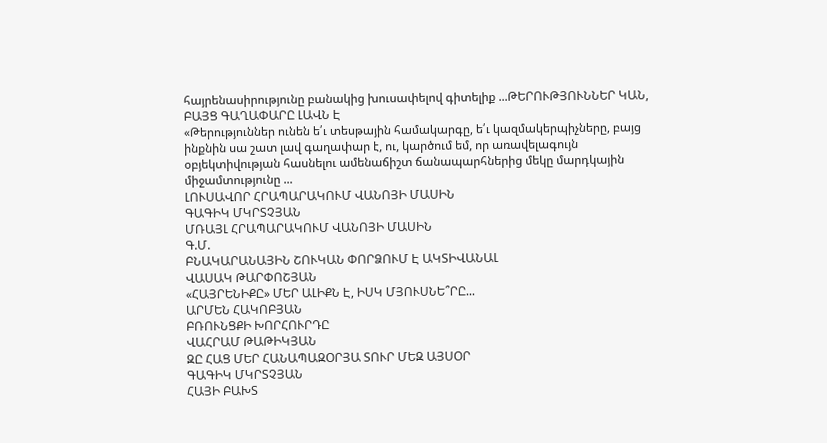հայրենասիրությունը բանակից խուսափելով գիտելիք ...ԹԵՐՈՒԹՅՈՒՆՆԵՐ ԿԱՆ, ԲԱՅՑ ԳԱՂԱՓԱՐԸ ԼԱՎՆ Է
«Թերություններ ունեն ե՛ւ տեսթային համակարգը, ե՛ւ կազմակերպիչները, բայց ինքնին սա շատ լավ գաղափար է, ու, կարծում եմ, որ առավելագույն օբյեկտիվության հասնելու ամենաճիշտ ճանապարհներից մեկը մարդկային միջամտությունը ...
ԼՈՒՍԱՎՈՐ ՀՐԱՊԱՐԱԿՈՒՄ ՎԱՆՈՅԻ ՄԱՍԻՆ
ԳԱԳԻԿ ՄԿՐՏՉՅԱՆ
ՄՌԱՅԼ ՀՐԱՊԱՐԱԿՈՒՄ ՎԱՆՈՅԻ ՄԱՍԻՆ
Գ.Մ.
ԲՆԱԿԱՐԱՆԱՅԻՆ ՇՈՒԿԱՆ ՓՈՐՁՈՒՄ Է ԱԿՏԻՎԱՆԱԼ
ՎԱՍԱԿ ԹԱՐՓՈՇՅԱՆ
«ՀԱՅՐԵՆԻՔԸ» ՄԵՐ ԱԼԻՔՆ Է, ԻՍԿ ՄՅՈՒՍՆԵ՞ՐԸ...
ԱՐՄԵՆ ՀԱԿՈԲՅԱՆ
ԲՌՈՒՆՑՔԻ ԽՈՐՀՈՒՐԴԸ
ՎԱՀՐԱՄ ԹԱԹԻԿՅԱՆ
ԶԸ ՀԱՑ ՄԵՐ ՀԱՆԱՊԱԶՕՐՅԱ ՏՈՒՐ ՄԵԶ ԱՅՍՕՐ
ԳԱԳԻԿ ՄԿՐՏՉՅԱՆ
ՀԱՅԻ ԲԱԽՏ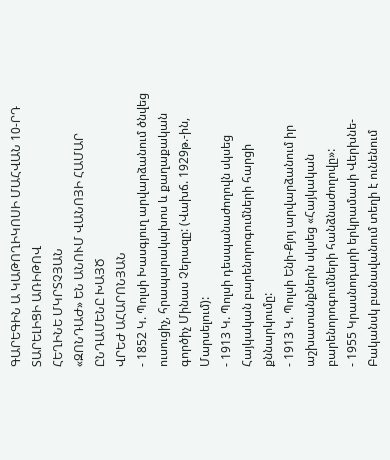ԳԱՐԵԳԻՆ Ա ԿԱԹՈՂԻԿՈՍԻ ՄԱՀՎԱՆ 10-ՐԴ ՏԱՐԵԼԻՑԻ ԱՌԻԹՈՎ
ՀԵՂԻՆԵ ՄԿՐՏՉՅԱՆ
«ԶՈՆԴԱԺ» ԵՆ ԱՆՈՒՄ ՎԱՆՈՅԻ ՀԱՄԱՐ
ԸՆԴԱՄԵՆԸ ԽԱՅԾ
ՎՐԵԺ ԱՀԱՐՈՆՅԱՆ
- 1852 Կ. Պոլսի Խասգյուղ արվարձանում ծնվեց ուսուցիչ, հրապարակախոս և քաղաքական գործիչ Մինաս Չերազը: (Վախճ. 1929թ.-ին, Մարսելում):
- 1913 Կ. Պոլսի դեսպանաժողովն սկսեց Հայկական բարենորոգումների հարցի քննարկումը:
- 1913 Կ. Պոլսի Ենի-Քյոյ արվարձանում իր աշխատանքներն սկսեց «Հայկական բարենորոգումների հանձնաժողովը»:
- 1955 Կրասնոդարի երկրամասի Վերխնե-Բականսկ բանավանում տեղի է ունենում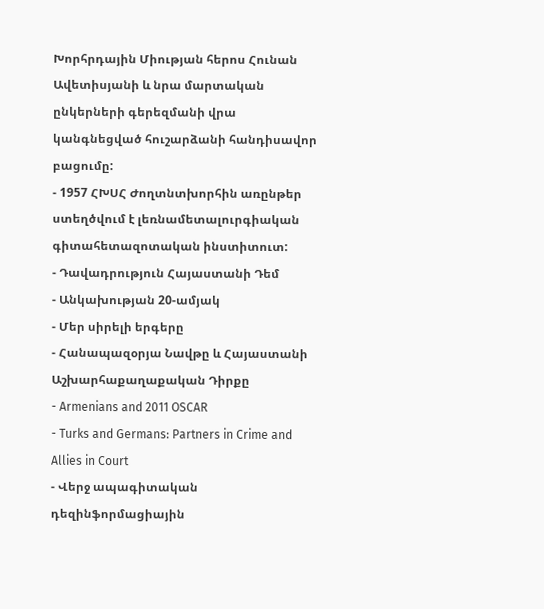Խորհրդային Միության հերոս Հունան Ավետիսյանի և նրա մարտական ընկերների գերեզմանի վրա կանգնեցված հուշարձանի հանդիսավոր բացումը:
- 1957 ՀԽՍՀ Ժողտնտխորհին առընթեր ստեղծվում է լեռնամետալուրգիական գիտահետազոտական ինստիտուտ:
- Դավադրություն Հայաստանի Դեմ
- Անկախության 20-ամյակ
- Մեր սիրելի երգերը
- Հանապազօրյա Նավթը և Հայաստանի Աշխարհաքաղաքական Դիրքը
- Armenians and 2011 OSCAR
- Turks and Germans: Partners in Crime and Allies in Court
- Վերջ ապագիտական դեզինֆորմացիային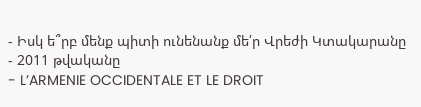- Իսկ ե՞րբ մենք պիտի ունենանք մե՛ր Վրեժի Կտակարանը
- 2011 թվականը
- L’ARMENIE OCCIDENTALE ET LE DROIT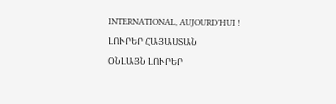INTERNATIONAL, AUJOURD’HUI !
ԼՈՒՐԵՐ ՀԱՅԱՍՏԱՆ
ՕՆԼԱՅՆ ԼՈՒՐԵՐ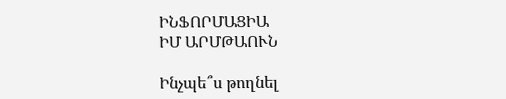ԻՆՖՈՐՄԱՑԻԱ
ԻՄ ԱՐՄԹԱՈՒՆ

Ինչպե՞ս թողնել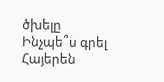ծխելը
Ինչպե՞ս գրել Հայերեն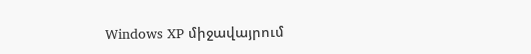Windows XP միջավայրում